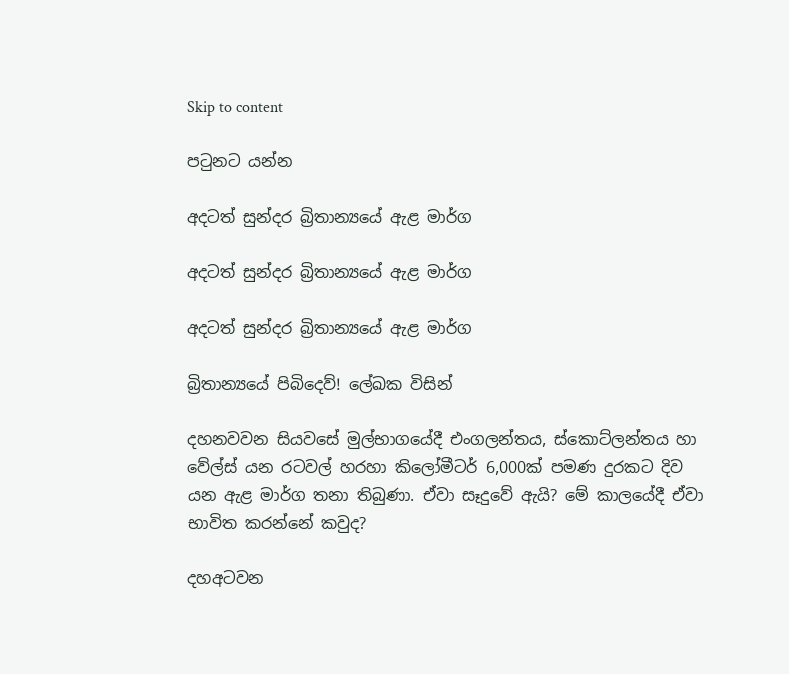Skip to content

පටුනට යන්න

අදටත් සුන්දර බ්‍රිතාන්‍යයේ ඇළ මාර්ග

අදටත් සුන්දර බ්‍රිතාන්‍යයේ ඇළ මාර්ග

අදටත් සුන්දර බ්‍රිතාන්‍යයේ ඇළ මාර්ග

බ්‍රිතාන්‍යයේ පිබිදෙව්! ලේඛක විසින්

දහනවවන සියවසේ මුල්භාගයේදී එංගලන්තය, ස්කොට්ලන්තය හා වේල්ස් යන රටවල් හරහා කිලෝමීටර් 6,000ක් පමණ දුරකට දිව යන ඇළ මාර්ග තනා තිබුණා. ඒවා සෑදුවේ ඇයි? මේ කාලයේදී ඒවා භාවිත කරන්නේ කවුද?

දහඅටවන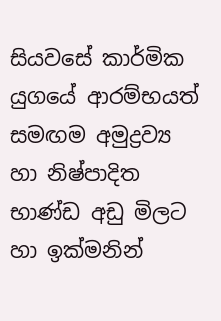සියවසේ කාර්මික යුගයේ ආරම්භයත් සමඟම අමුද්‍රව්‍ය හා නිෂ්පාදිත භාණ්ඩ අඩු මිලට හා ඉක්මනින්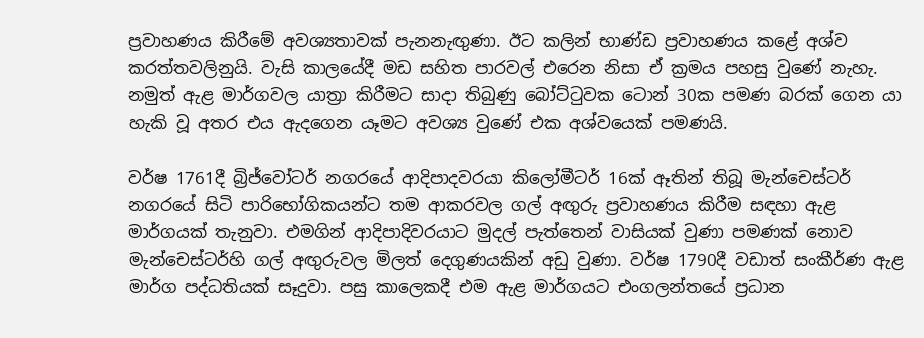ප්‍රවාහණය කිරීමේ අවශ්‍යතාවක් පැනනැඟුණා. ඊට කලින් භාණ්ඩ ප්‍රවාහණය කළේ අශ්ව කරත්තවලිනුයි. වැසි කාලයේදී මඩ සහිත පාරවල් එරෙන නිසා ඒ ක්‍රමය පහසු වුණේ නැහැ. නමුත් ඇළ මාර්ගවල යාත්‍රා කිරීමට සාදා තිබුණු බෝට්ටුවක ටොන් 30ක පමණ බරක් ගෙන යා හැකි වූ අතර එය ඇදගෙන යෑමට අවශ්‍ය වුණේ එක අශ්වයෙක් පමණයි.

වර්ෂ 1761දී බ්‍රිජ්වෝටර් නගරයේ ආදිපාදවරයා කිලෝමීටර් 16ක් ඈතින් තිබූ මැන්චෙස්ටර් නගරයේ සිටි පාරිභෝගිකයන්ට තම ආකරවල ගල් අඟුරු ප්‍රවාහණය කිරීම සඳහා ඇළ මාර්ගයක් තැනුවා. එමගින් ආදිපාදිවරයාට මුදල් පැත්තෙන් වාසියක් වුණා පමණක් නොව මැන්චෙස්ටර්හි ගල් අඟුරුවල මිලත් දෙගුණයකින් අඩු වුණා. වර්ෂ 1790දී වඩාත් සංකීර්ණ ඇළ මාර්ග පද්ධතියක් සෑදුවා. පසු කාලෙකදී එම ඇළ මාර්ගයට එංගලන්තයේ ප්‍රධාන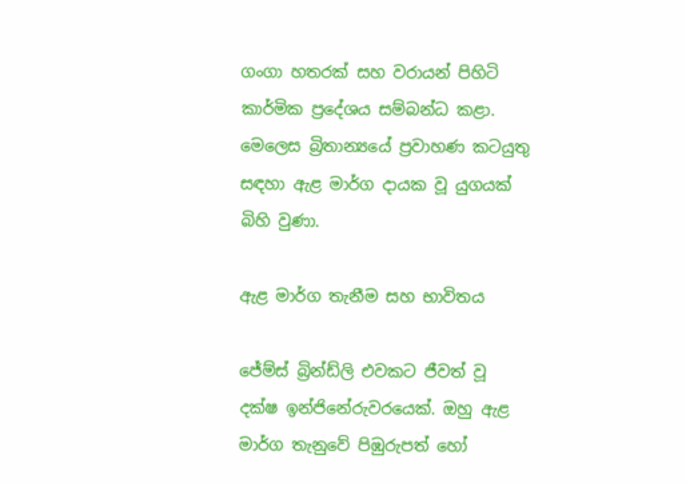ගංගා හතරක් සහ වරායන් පිහිටි කාර්මික ප්‍රදේශය සම්බන්ධ කළා. මෙලෙස බ්‍රිතාන්‍යයේ ප්‍රවාහණ කටයුතු සඳහා ඇළ මාර්ග දායක වූ යුගයක් බිහි වුණා.

ඇළ මාර්ග තැනීම සහ භාවිතය

ජේම්ස් බ්‍රින්ඩ්ලි එවකට ජීවත් වූ දක්ෂ ඉන්ජිනේරුවරයෙක්. ඔහු ඇළ මාර්ග තැනුවේ පිඹුරුපත් හෝ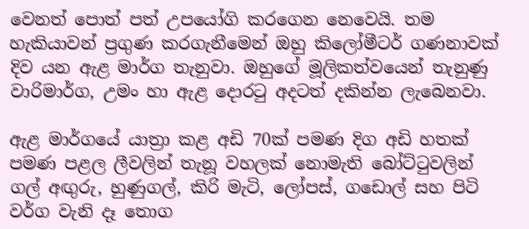වෙනත් පොත් පත් උපයෝගි කරගෙන නෙවෙයි. තම හැකියාවන් ප්‍රගුණ කරගැනීමෙන් ඔහු කිලෝමීටර් ගණනාවක් දිව යන ඇළ මාර්ග තැනුවා. ඔහුගේ මූලිකත්වයෙන් තැනුණු වාරිමාර්ග, උමං හා ඇළ දොරටු අදටත් දකින්න ලැබෙනවා.

ඇළ මාර්ගයේ යාත්‍රා කළ අඩි 70ක් පමණ දිග අඩි හතක් පමණ පළල ලීවලින් තැනූ වහලක් නොමැති බෝට්ටුවලින් ගල් අඟුරු, හුණුගල්, කිරි මැටි, ලෝපස්, ගඩොල් සහ පිටි වර්ග වැනි දෑ තොග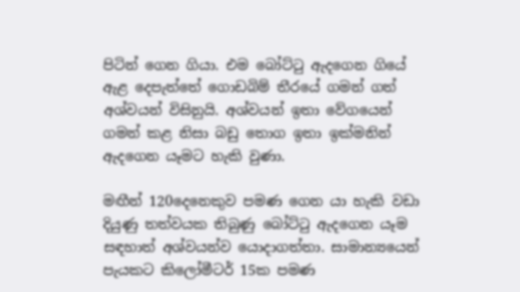පිටින් ගෙන ගියා. එම බෝට්ටු ඇදගෙන ගියේ ඇළ දෙපැත්තේ ගොඩබිම් තීරයේ ගමන් ගත් අශ්වයන් විසිනුයි. අශ්වයන් ඉතා වේගයෙන් ගමන් කළ නිසා බඩු තොග ඉතා ඉක්මනින් ඇදගෙන යෑමට හැකි වුණා.

මඟීන් 120දෙනෙකුව පමණ ගෙන යා හැකි වඩා දියුණු තත්වයක තිබුණු බෝට්ටු ඇදගෙන යෑම සඳහාත් අශ්වයන්ව යොදාගත්තා. සාමාන්‍යයෙන් පැයකට කිලෝමීටර් 15ක පමණ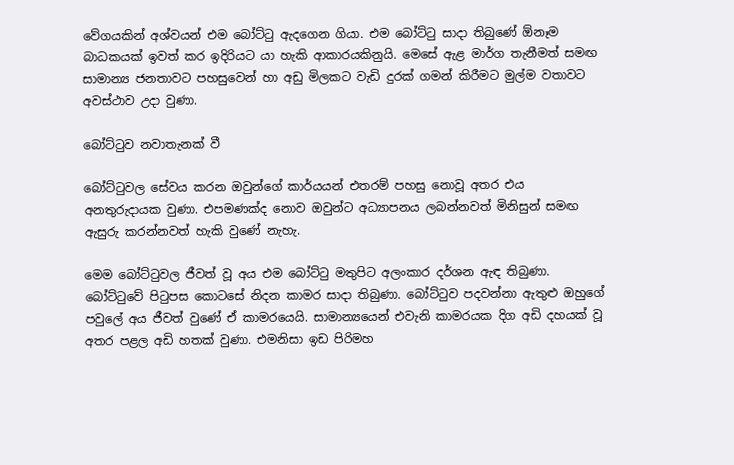වේගයකින් අශ්වයන් එම බෝට්ටු ඇදගෙන ගියා. එම බෝට්ටු සාදා තිබුණේ ඕනෑම බාධකයක් ඉවත් කර ඉදිරියට යා හැකි ආකාරයකිනුයි. මෙසේ ඇළ මාර්ග තැනීමත් සමඟ සාමාන්‍ය ජනතාවට පහසුවෙන් හා අඩු මිලකට වැඩි දුරක් ගමන් කිරීමට මුල්ම වතාවට අවස්ථාව උදා වුණා.

බෝට්ටුව නවාතැනක් වී

බෝට්ටුවල සේවය කරන ඔවුන්ගේ කාර්යයන් එතරම් පහසු නොවූ අතර එය අනතුරුදායක වුණා. එපමණක්ද නොව ඔවුන්ට අධ්‍යාපනය ලබන්නවත් මිනිසුන් සමඟ ඇසුරු කරන්නවත් හැකි වුණේ නැහැ.

මෙම බෝට්ටුවල ජීවත් වූ අය එම බෝට්ටු මතුපිට අලංකාර දර්ශන ඇඳ තිබුණා. බෝට්ටුවේ පිටුපස කොටසේ නිදන කාමර සාදා තිබුණා. බෝට්ටුව පදවන්නා ඇතුළු ඔහුගේ පවුලේ අය ජීවත් වුණේ ඒ කාමරයෙයි. සාමාන්‍යයෙන් එවැනි කාමරයක දිග අඩි දහයක් වූ අතර පළල අඩි හතක් වුණා. එමනිසා ඉඩ පිරිමහ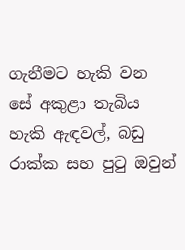ගැනීමට හැකි වන සේ අකුළා තැබිය හැකි ඇඳවල්, බඩු රාක්ක සහ පුටු ඔවුන්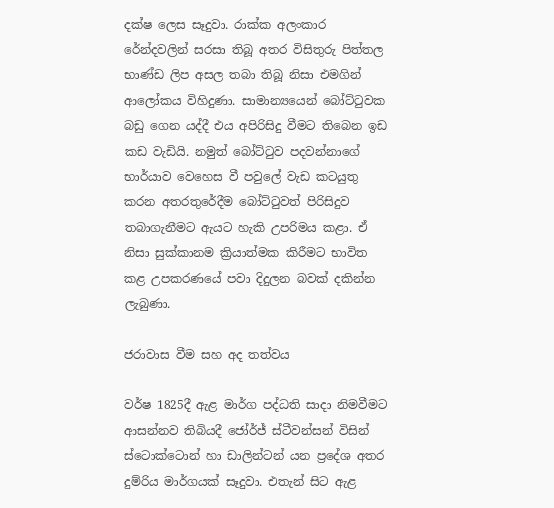දක්ෂ ලෙස සෑදුවා. රාක්ක අලංකාර රේන්දවලින් සරසා තිබූ අතර විසිතුරු පිත්තල භාණ්ඩ ලිප අසල තබා තිබූ නිසා එමගින් ආලෝකය විහිදුණා. සාමාන්‍යයෙන් බෝට්ටුවක බඩු ගෙන යද්දී එය අපිරිසිදු වීමට තිබෙන ඉඩ කඩ වැඩියි. නමුත් බෝට්ටුව පදවන්නාගේ භාර්යාව වෙහෙස වී පවුලේ වැඩ කටයුතු කරන අතරතුරේදීම බෝට්ටුවත් පිරිසිදුව තබාගැනීමට ඇයට හැකි උපරිමය කළා. ඒ නිසා සුක්කානම ක්‍රියාත්මක කිරීමට භාවිත කළ උපකරණයේ පවා දිදුලන බවක් දකින්න ලැබුණා.

ජරාවාස වීම සහ අද තත්වය

වර්ෂ 1825දී ඇළ මාර්ග පද්ධති සාදා නිමවීමට ආසන්නව තිබියදී ජෝර්ජ් ස්ටීවන්සන් විසින් ස්ටොක්ටොන් හා ඩාලින්ටන් යන ප්‍රදේශ අතර දුම්රිය මාර්ගයක් සෑදුවා. එතැන් සිට ඇළ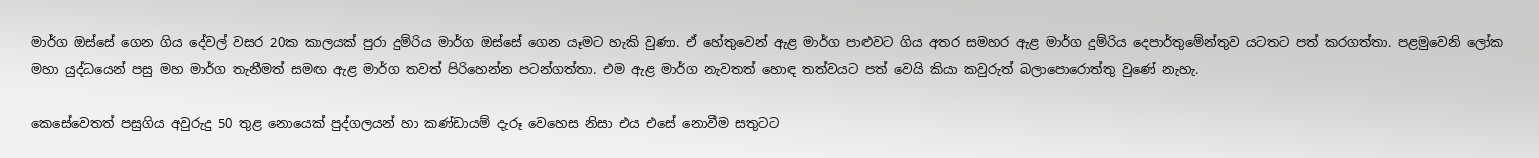මාර්ග ඔස්සේ ගෙන ගිය දේවල් වසර 20ක කාලයක් පුරා දුම්රිය මාර්ග ඔස්සේ ගෙන යෑමට හැකි වුණා. ඒ හේතුවෙන් ඇළ මාර්ග පාළුවට ගිය අතර සමහර ඇළ මාර්ග දුම්රිය දෙපාර්තුමේන්තුව යටතට පත් කරගත්තා. පළමුවෙනි ලෝක මහා යුද්ධයෙන් පසු මහ මාර්ග තැනීමත් සමඟ ඇළ මාර්ග තවත් පිරිහෙන්න පටන්ගත්තා. එම ඇළ මාර්ග නැවතත් හොඳ තත්වයට පත් වෙයි කියා කවුරුත් බලාපොරොත්තු වුණේ නැහැ.

කෙසේවෙතත් පසුගිය අවුරුදු 50 තුළ නොයෙක් පුද්ගලයන් හා කණ්ඩායම් දැරූ වෙහෙස නිසා එය එසේ නොවීම සතුටට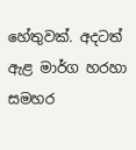හේතුවක්. අදටත් ඇළ මාර්ග හරහා සමහර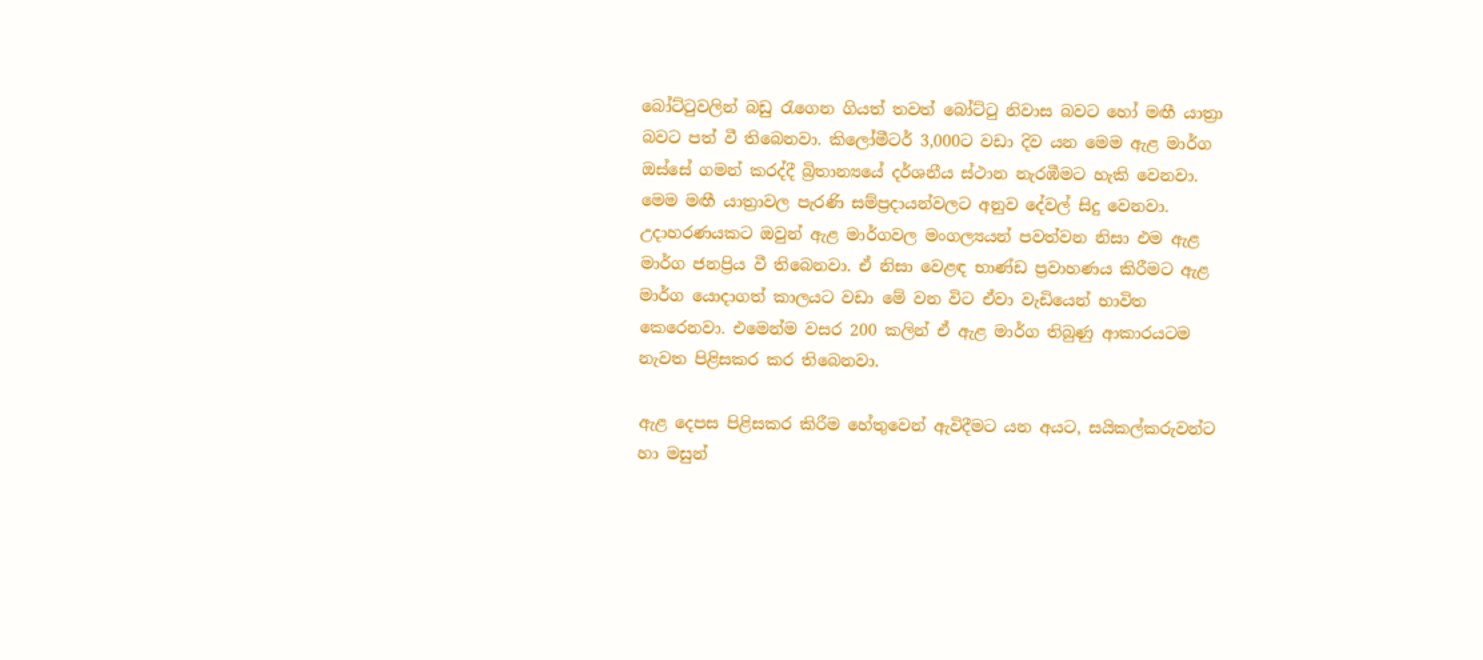බෝට්ටුවලින් බඩු රැගෙන ගියත් තවත් බෝට්ටු නිවාස බවට හෝ මඟී යාත්‍රා බවට පත් වී තිබෙනවා. කිලෝමීටර් 3,000ට වඩා දිව යන මෙම ඇළ මාර්ග ඔස්සේ ගමන් කරද්දී බ්‍රිතාන්‍යයේ දර්ශනීය ස්ථාන නැරඹීමට හැකි වෙනවා. මෙම මඟී යාත්‍රාවල පැරණි සම්ප්‍රදායන්වලට අනුව දේවල් සිදු වෙනවා. උදාහරණයකට ඔවුන් ඇළ මාර්ගවල මංගල්‍යයන් පවත්වන නිසා එම ඇළ මාර්ග ජනප්‍රිය වී තිබෙනවා. ඒ නිසා වෙළඳ භාණ්ඩ ප්‍රවාහණය කිරීමට ඇළ මාර්ග යොදාගත් කාලයට වඩා මේ වන විට ඒවා වැඩියෙන් භාවිත කෙරෙනවා. එමෙන්ම වසර 200 කලින් ඒ ඇළ මාර්ග තිබුණු ආකාරයටම නැවත පිළිසකර කර තිබෙනවා.

ඇළ දෙපස පිළිසකර කිරීම හේතුවෙන් ඇවිදීමට යන අයට, සයිකල්කරුවන්ට හා මසුන්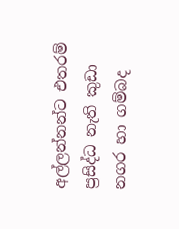අල්ලන්නන්ට එතරම් ප්‍රසිද්ධ නැති කුඩා නගර හා ගම්බද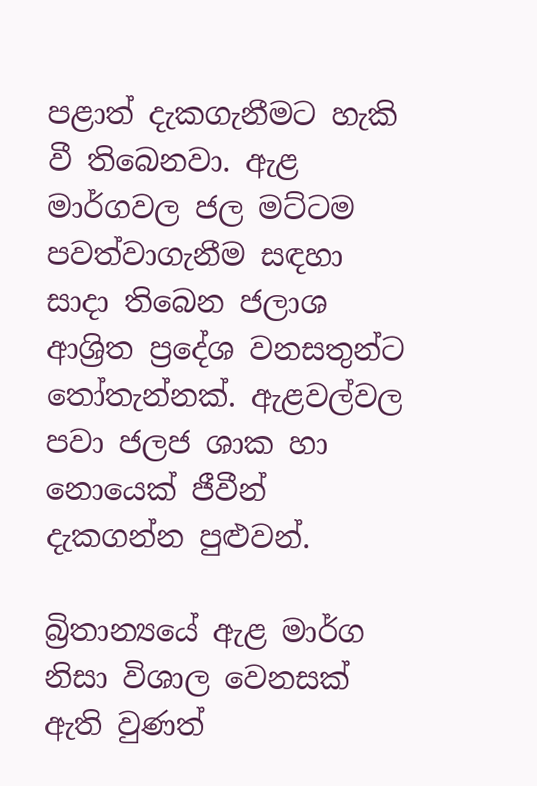පළාත් දැකගැනීමට හැකි වී තිබෙනවා. ඇළ මාර්ගවල ජල මට්ටම පවත්වාගැනීම සඳහා සාදා තිබෙන ජලාශ ආශ්‍රිත ප්‍රදේශ වනසතුන්ට තෝතැන්නක්. ඇළවල්වල පවා ජලජ ශාක හා නොයෙක් ජීවීන් දැකගන්න පුළුවන්.

බ්‍රිතාන්‍යයේ ඇළ මාර්ග නිසා විශාල වෙනසක් ඇති වුණත්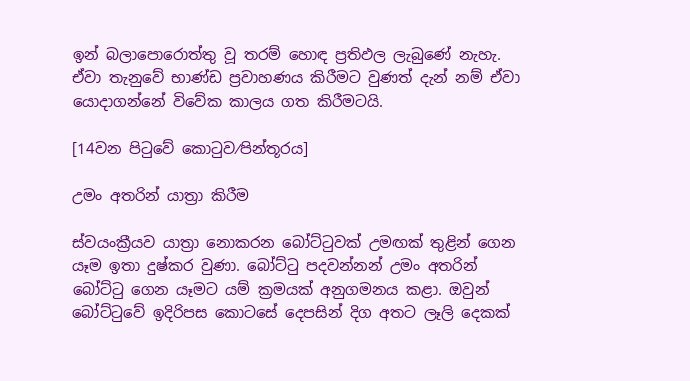ඉන් බලාපොරොත්තු වූ තරම් හොඳ ප්‍රතිඵල ලැබුණේ නැහැ. ඒවා තැනුවේ භාණ්ඩ ප්‍රවාහණය කිරීමට වුණත් දැන් නම් ඒවා යොදාගන්නේ විවේක කාලය ගත කිරීමටයි.

[14වන පිටුවේ කොටුව⁄පින්තූරය]

උමං අතරින් යාත්‍රා කිරීම

ස්වයංක්‍රීයව යාත්‍රා නොකරන බෝට්ටුවක් උමඟක් තුළින් ගෙන යෑම ඉතා දුෂ්කර වුණා. බෝට්ටු පදවන්නන් උමං අතරින් බෝට්ටු ගෙන යෑමට යම් ක්‍රමයක් අනුගමනය කළා. ඔවුන් බෝට්ටුවේ ඉදිරිපස කොටසේ දෙපසින් දිග අතට ලෑලි දෙකක්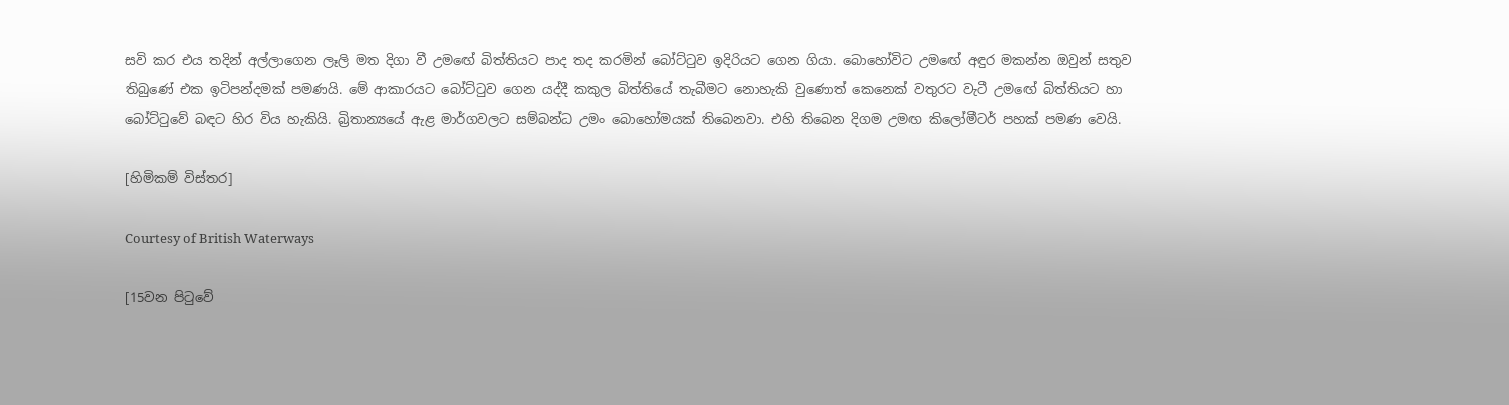සවි කර එය තදින් අල්ලාගෙන ලෑලි මත දිගා වී උමඟේ බිත්තියට පාද තද කරමින් බෝට්ටුව ඉදිරියට ගෙන ගියා. බොහෝවිට උමඟේ අඳුර මකන්න ඔවුන් සතුව තිබුණේ එක ඉටිපන්දමක් පමණයි. මේ ආකාරයට බෝට්ටුව ගෙන යද්දී කකුල බිත්තියේ තැබීමට නොහැකි වුණොත් කෙනෙක් වතුරට වැටී උමඟේ බිත්තියට හා බෝට්ටුවේ බඳට හිර විය හැකියි. බ්‍රිතාන්‍යයේ ඇළ මාර්ගවලට සම්බන්ධ උමං බොහෝමයක් තිබෙනවා. එහි තිබෙන දිගම උමඟ කිලෝමීටර් පහක් පමණ වෙයි.

[හිමිකම් විස්තර]

Courtesy of British Waterways

[15වන පිටුවේ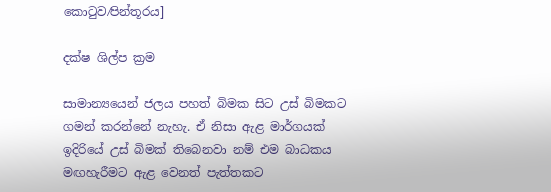කොටුව⁄පින්තූරය]

දක්ෂ ශිල්ප ක්‍රම

සාමාන්‍යයෙන් ජලය පහත් බිමක සිට උස් බිමකට ගමන් කරන්නේ නැහැ. ඒ නිසා ඇළ මාර්ගයක් ඉදිරියේ උස් බිමක් තිබෙනවා නම් එම බාධකය මඟහැරීමට ඇළ වෙනත් පැත්තකට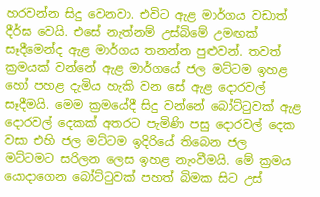හරවන්න සිදු වෙනවා. එවිට ඇළ මාර්ගය වඩාත් දීර්ඝ වෙයි. එසේ නැත්නම් උස්බිමේ උමඟක් සෑදීමෙන්ද ඇළ මාර්ගය තනන්න පුළුවන්. තවත් ක්‍රමයක් වන්නේ ඇළ මාර්ගයේ ජල මට්ටම ඉහළ හෝ පහළ දැමිය හැකි වන සේ ඇළ දොරවල් සෑදීමයි. මෙම ක්‍රමයේදී සිදු වන්නේ බෝට්ටුවක් ඇළ දොරවල් දෙකක් අතරට පැමිණි පසු දොරවල් දෙක වසා එහි ජල මට්ටම ඉදිරියේ තිබෙන ජල මට්ටමට සරිලන ලෙස ඉහළ නැංවීමයි. මේ ක්‍රමය යොදාගෙන බෝට්ටුවක් පහත් බිමක සිට උස්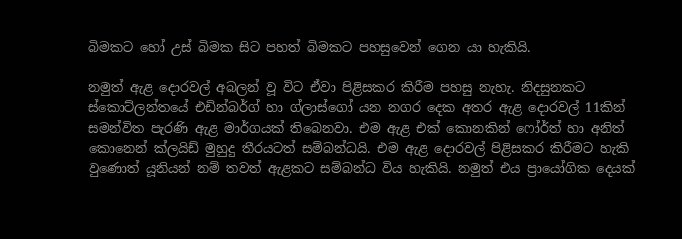බිමකට හෝ උස් බිමක සිට පහත් බිමකට පහසුවෙන් ගෙන යා හැකියි.

නමුත් ඇළ දොරවල් අබලන් වූ විට ඒවා පිළිසකර කිරීම පහසු නැහැ. නිදසුනකට ස්කොට්ලන්තයේ එඩින්බර්ග් හා ග්ලාස්ගෝ යන නගර දෙක අතර ඇළ දොරවල් 11කින් සමන්විත පැරණි ඇළ මාර්ගයක් තිබෙනවා. එම ඇළ එක් කොනකින් ෆෝර්ත් හා අනිත් කොනෙන් ක්ලයිඩ් මුහුදු තීරයටත් සම්බන්ධයි. එම ඇළ දොරවල් පිළිසකර කිරීමට හැකි වුණොත් යූනියන් නම් තවත් ඇළකට සම්බන්ධ විය හැකියි. නමුත් එය ප්‍රායෝගික දෙයක්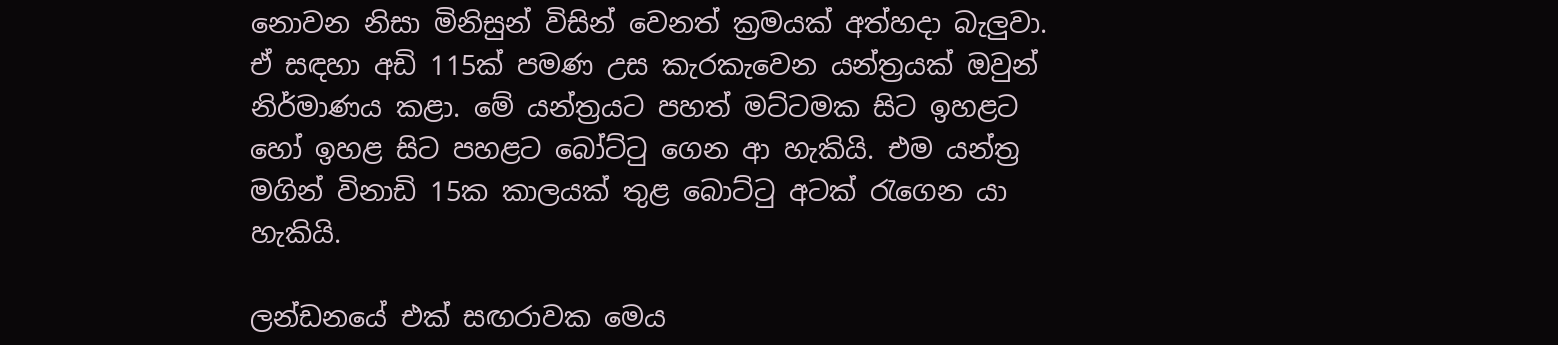නොවන නිසා මිනිසුන් විසින් වෙනත් ක්‍රමයක් අත්හදා බැලුවා. ඒ සඳහා අඩි 115ක් පමණ උස කැරකැවෙන යන්ත්‍රයක් ඔවුන් නිර්මාණය කළා. මේ යන්ත්‍රයට පහත් මට්ටමක සිට ඉහළට හෝ ඉහළ සිට පහළට බෝට්ටු ගෙන ආ හැකියි. එම යන්ත්‍ර මගින් විනාඩි 15ක කාලයක් තුළ බොට්ටු අටක් රැගෙන යා හැකියි.

ලන්ඩනයේ එක් සඟරාවක මෙය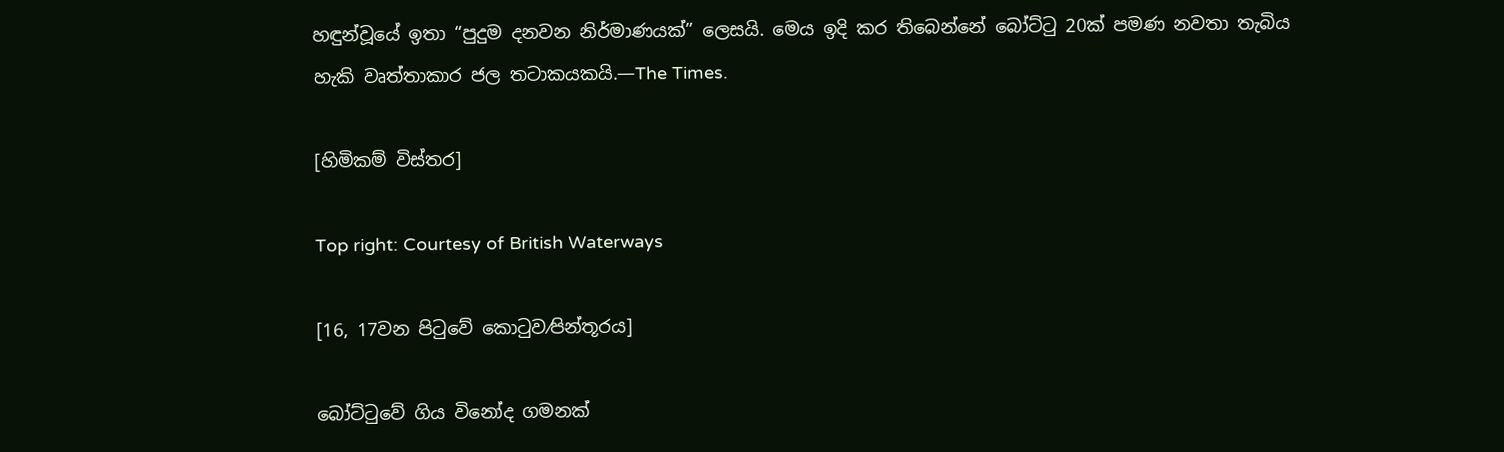හඳුන්වූයේ ඉතා “පුදුම දනවන නිර්මාණයක්” ලෙසයි. මෙය ඉදි කර තිබෙන්නේ බෝට්ටු 20ක් පමණ නවතා තැබිය හැකි වෘත්තාකාර ජල තටාකයකයි.—The Times.

[හිමිකම් විස්තර]

Top right: Courtesy of British Waterways

[16, 17වන පිටුවේ කොටුව⁄පින්තූරය]

බෝට්ටුවේ ගිය විනෝද ගමනක්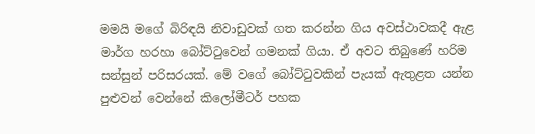මමයි මගේ බිරිඳයි නිවාඩුවක් ගත කරන්න ගිය අවස්ථාවකදී ඇළ මාර්ග හරහා බෝට්ටුවෙන් ගමනක් ගියා. ඒ අවට තිබුණේ හරිම සන්සුන් පරිසරයක්. මේ වගේ බෝට්ටුවකින් පැයක් ඇතුළත යන්න පුළුවන් වෙන්නේ කිලෝමීටර් පහක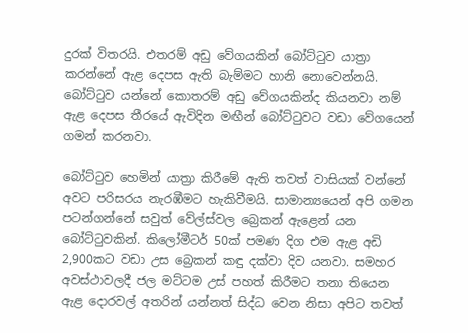දුරක් විතරයි. එතරම් අඩු වේගයකින් බෝට්ටුව යාත්‍රා කරන්නේ ඇළ දෙපස ඇති බැම්මට හානි නොවෙන්නයි. බෝට්ටුව යන්නේ කොතරම් අඩු වේගයකින්ද කියනවා නම් ඇළ දෙපස තීරයේ ඇවිදින මඟීන් බෝට්ටුවට වඩා වේගයෙන් ගමන් කරනවා.

බෝට්ටුව හෙමින් යාත්‍රා කිරීමේ ඇති තවත් වාසියක් වන්නේ අවට පරිසරය නැරඹීමට හැකිවීමයි. සාමාන්‍යයෙන් අපි ගමන පටන්ගන්නේ සවුත් වේල්ස්වල බ්‍රෙකන් ඇළෙන් යන බෝට්ටුවකින්. කිලෝමීටර් 50ක් පමණ දිග එම ඇළ අඩි 2,900කට වඩා උස බ්‍රෙකන් කඳු දක්වා දිව යනවා. සමහර අවස්ථාවලදී ජල මට්ටම උස් පහත් කිරීමට තනා තියෙන ඇළ දොරවල් අතරින් යන්නත් සිද්ධ වෙන නිසා අපිට තවත්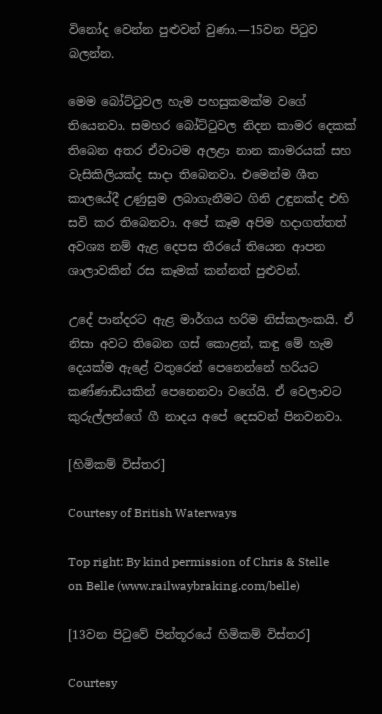විනෝද වෙන්න පුළුවන් වුණා.—15වන පිටුව බලන්න.

මෙම බෝට්ටුවල හැම පහසුකමක්ම වගේ තියෙනවා. සමහර බෝට්ටුවල නිදන කාමර දෙකක් තිබෙන අතර ඒවාටම අලළා නාන කාමරයක් සහ වැසිකිලියක්ද සාදා තිබෙනවා. එමෙන්ම ශීත කාලයේදී උණුසුම ලබාගැනීමට ගිනි උඳුනක්ද එහි සවි කර තිබෙනවා. අපේ කෑම අපිම හදාගත්තත් අවශ්‍ය නම් ඇළ දෙපස තීරයේ තියෙන ආපන ශාලාවකින් රස කෑමක් කන්නත් පුළුවන්.

උදේ පාන්දරට ඇළ මාර්ගය හරිම නිස්කලංකයි. ඒ නිසා අවට තිබෙන ගස් කොළන්, කඳු මේ හැම දෙයක්ම ඇළේ වතුරෙන් පෙනෙන්නේ හරියට කණ්ණාඩියකින් පෙනෙනවා වගේයි. ඒ වෙලාවට කුරුල්ලන්ගේ ගී නාදය අපේ දෙසවන් පිනවනවා.

[හිමිකම් විස්තර]

Courtesy of British Waterways

Top right: By kind permission of Chris & Stelle on Belle (www.railwaybraking.com/belle)

[13වන පිටුවේ පින්තූරයේ හිමිකම් විස්තර]

Courtesy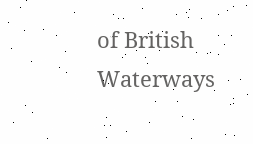of British Waterways